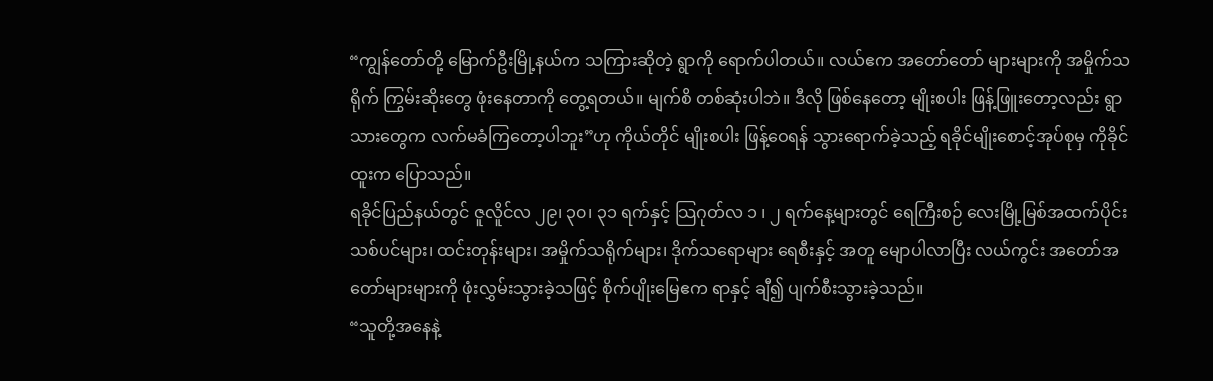“ကျွန်တော်တို့ မြောက်ဦးမြို့နယ်က သကြားဆိုတဲ့ ရွာကို ရောက်ပါတယ်။ လယ်ဧက အတော်တော် များများကို အမှိုက်သရိုက် ကြွမ်းဆိုးတွေ ဖုံးနေတာကို တွေ့ရတယ်။ မျက်စိ တစ်ဆုံးပါဘဲ။ ဒီလို ဖြစ်နေတော့ မျိုးစပါး ဖြန့်ဖြူးတော့လည်း ရွာသားတွေက လက်မခံကြတော့ပါဘူး”ဟု ကိုယ်တိုင် မျိုးစပါး ဖြန့်ဝေရန် သွားရောက်ခဲ့သည့် ရခိုင်မျိုးစောင့်အုပ်စုမှ ကိုခိုင်ထူးက ပြောသည်။
ရခိုင်ပြည်နယ်တွင် ဇူလိူင်လ ၂၉၊ ၃၀၊ ၃၁ ရက်နှင့် သြဂုတ်လ ၁ ၊ ၂ ရက်နေ့များတွင် ရေကြီးစဉ် လေးမြို့မြစ်အထက်ပိုင်း သစ်ပင်များ၊ ထင်းတုန်းများ၊ အမှိုက်သရိုက်များ၊ ဒိုက်သရောများ ရေစီးနှင့် အတူ မျောပါလာပြီး လယ်ကွင်း အတော်အတော်များများကို ဖုံးလွှမ်းသွားခဲ့သဖြင့် စိုက်ပျိုးမြေဧက ရာနှင့် ချီ၍ ပျက်စီးသွားခဲ့သည်။
“သူတို့အနေနဲ့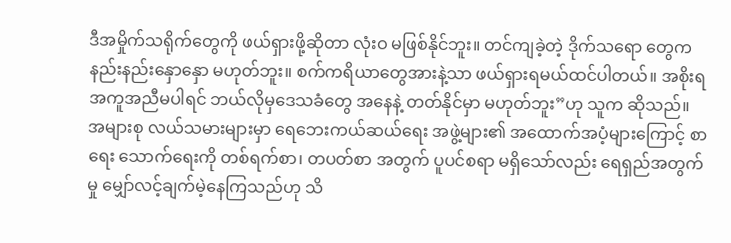ဒီအမှိုက်သရိုက်တွေကို ဖယ်ရှားဖို့ဆိုတာ လုံးဝ မဖြစ်နိုင်ဘူး။ တင်ကျခဲ့တဲ့ ဒိုက်သရော တွေက နည်းနည်းနှောနှော မဟုတ်ဘူး။ စက်ကရိယာတွေအားနဲ့သာ ဖယ်ရှားရမယ်ထင်ပါတယ်။ အစိုးရ အကူအညီမပါရင် ဘယ်လိုမှဒေသခံတွေ အနေနဲ့ တတ်နိုင်မှာ မဟုတ်ဘူး”ဟု သူက ဆိုသည်။
အများစု လယ်သမားများမှာ ရေဘေးကယ်ဆယ်ရေး အဖွဲ့များ၏ အထောက်အပံ့များကြောင့် စာရေး သောက်ရေးကို တစ်ရက်စာ၊ တပတ်စာ အတွက် ပူပင်စရာ မရှိသော်လည်း ရေရှည်အတွက်မှု မျှော်လင့်ချက်မဲ့နေကြသည်ဟု သိ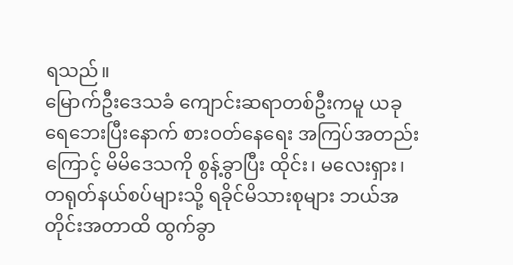ရသည်။
မြောက်ဦးဒေသခံ ကျောင်းဆရာတစ်ဦးကမူ ယခု ရေဘေးပြီးနောက် စားဝတ်နေရေး အကြပ်အတည်း ကြောင့် မိမိဒေသကို စွန့်ခွာပြီး ထိုင်း၊ မလေးရှား၊ တရုတ်နယ်စပ်များသို့ ရခိုင်မိသားစုများ ဘယ်အတိုင်းအတာထိ ထွက်ခွာ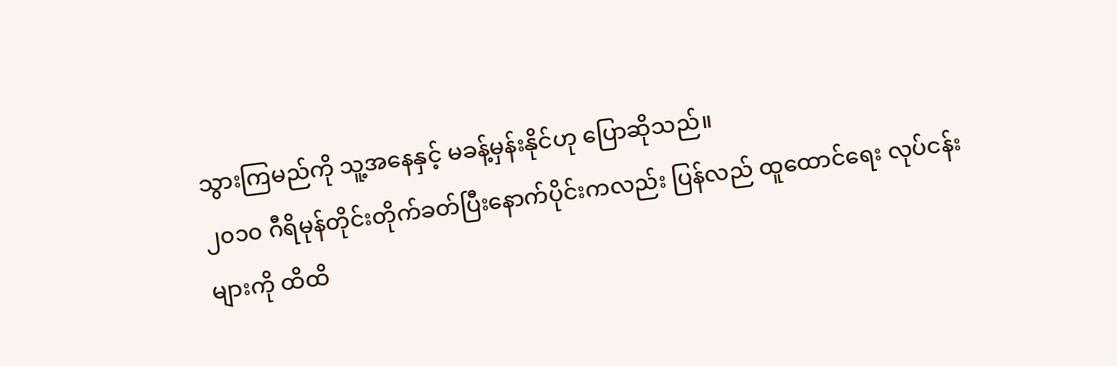သွားကြမည်ကို သူ့အနေနှင့် မခန့်မှန်းနိုင်ဟု ပြောဆိုသည်။
၂၀၁၀ ဂီရိမုန်တိုင်းတိုက်ခတ်ပြီးနောက်ပိုင်းကလည်း ပြန်လည် ထူထောင်ရေး လုပ်ငန်းများကို ထိထိ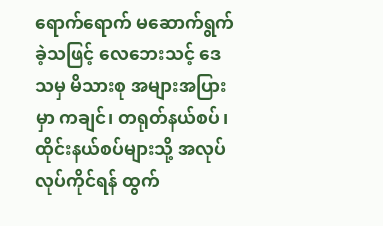ရောက်ရောက် မဆောက်ရွက်ခဲ့သဖြင့် လေဘေးသင့် ဒေသမှ မိသားစု အများအပြားမှာ ကချင်၊ တရုတ်နယ်စပ်၊ ထိုင်းနယ်စပ်များသို့ အလုပ်လုပ်ကိုင်ရန် ထွက်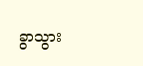ခွာသွား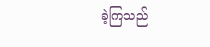ခဲ့ကြသည်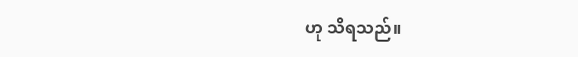ဟု သိရသည်။